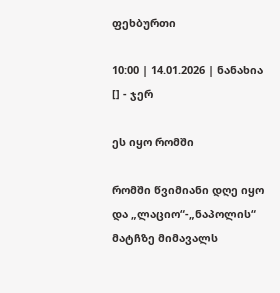ფეხბურთი

10:00 | 14.01.2026 | ნანახია [] - ჯერ

ეს იყო რომში

რომში წვიმიანი დღე იყო და „ლაციო“-„ნაპოლის“ მატჩზე მიმავალს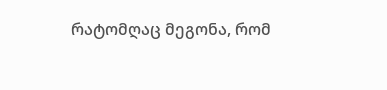რატომღაც მეგონა, რომ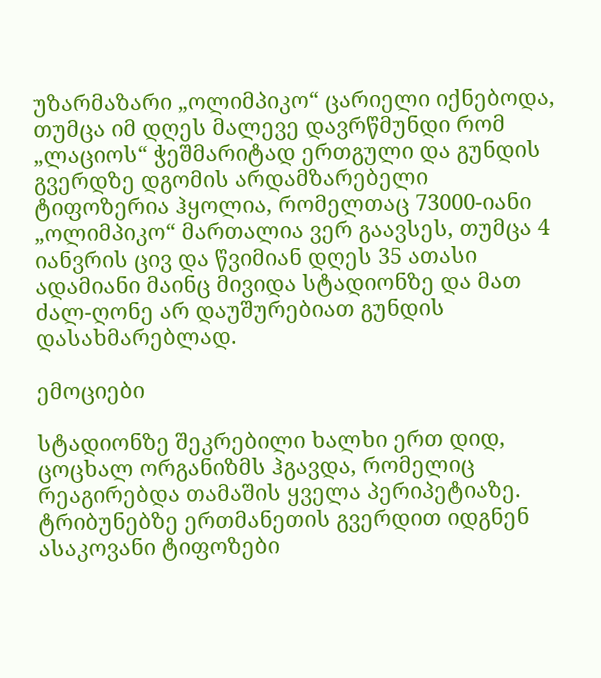უზარმაზარი „ოლიმპიკო“ ცარიელი იქნებოდა, თუმცა იმ დღეს მალევე დავრწმუნდი რომ „ლაციოს“ ჭეშმარიტად ერთგული და გუნდის გვერდზე დგომის არდამზარებელი ტიფოზერია ჰყოლია, რომელთაც 73000-იანი „ოლიმპიკო“ მართალია ვერ გაავსეს, თუმცა 4 იანვრის ცივ და წვიმიან დღეს 35 ათასი ადამიანი მაინც მივიდა სტადიონზე და მათ ძალ-ღონე არ დაუშურებიათ გუნდის დასახმარებლად.

ემოციები

სტადიონზე შეკრებილი ხალხი ერთ დიდ, ცოცხალ ორგანიზმს ჰგავდა, რომელიც რეაგირებდა თამაშის ყველა პერიპეტიაზე. ტრიბუნებზე ერთმანეთის გვერდით იდგნენ ასაკოვანი ტიფოზები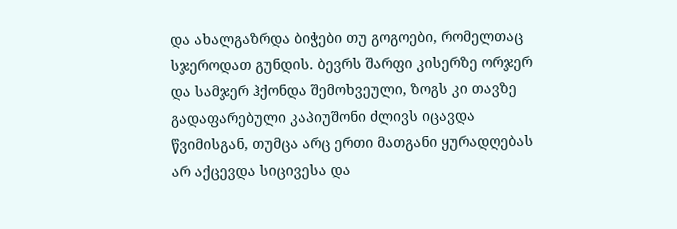და ახალგაზრდა ბიჭები თუ გოგოები, რომელთაც სჯეროდათ გუნდის. ბევრს შარფი კისერზე ორჯერ და სამჯერ ჰქონდა შემოხვეული, ზოგს კი თავზე გადაფარებული კაპიუშონი ძლივს იცავდა წვიმისგან, თუმცა არც ერთი მათგანი ყურადღებას არ აქცევდა სიცივესა და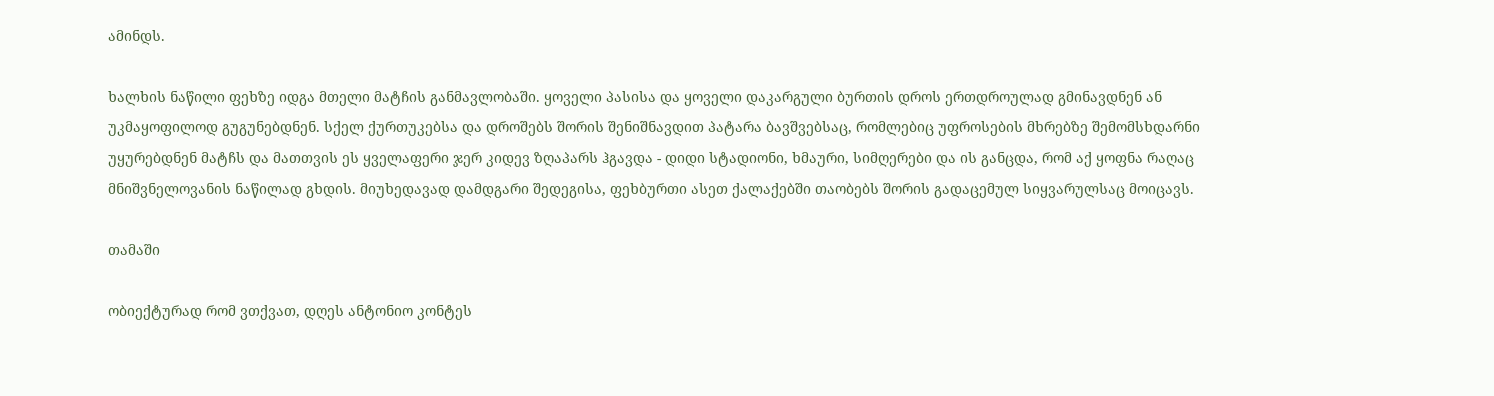ამინდს.

ხალხის ნაწილი ფეხზე იდგა მთელი მატჩის განმავლობაში. ყოველი პასისა და ყოველი დაკარგული ბურთის დროს ერთდროულად გმინავდნენ ან უკმაყოფილოდ გუგუნებდნენ. სქელ ქურთუკებსა და დროშებს შორის შენიშნავდით პატარა ბავშვებსაც, რომლებიც უფროსების მხრებზე შემომსხდარნი უყურებდნენ მატჩს და მათთვის ეს ყველაფერი ჯერ კიდევ ზღაპარს ჰგავდა - დიდი სტადიონი, ხმაური, სიმღერები და ის განცდა, რომ აქ ყოფნა რაღაც მნიშვნელოვანის ნაწილად გხდის. მიუხედავად დამდგარი შედეგისა, ფეხბურთი ასეთ ქალაქებში თაობებს შორის გადაცემულ სიყვარულსაც მოიცავს.

თამაში

ობიექტურად რომ ვთქვათ, დღეს ანტონიო კონტეს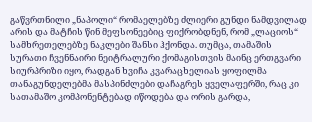გაწვრთნილი „ნაპოლი“ რომაელებზე ძლიერი გუნდი ნამდვილად არის და მატჩის წინ მეფსონეებიც ფიქრობდნენ, რომ „ლაციოს“ სამხრეთელებზე ნაკლები შანსი ჰქონდა. თუმცა, თამაშის სურათი ჩვენნაირი ნეიტრალური ქომაგისთვის მაინც ერთგვარი სიურპრიზი იყო, რადგან ხვიჩა კვარაცხელიას ყოფილმა თანაგუნდელებმა მასპინძლები დაჩაგრეს ყველაფერში, რაც კი სათამაშო კომპონენტებად იწოდება და ორის გარდა,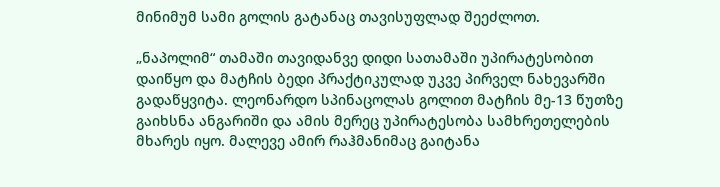მინიმუმ სამი გოლის გატანაც თავისუფლად შეეძლოთ.

„ნაპოლიმ“ თამაში თავიდანვე დიდი სათამაში უპირატესობით დაიწყო და მატჩის ბედი პრაქტიკულად უკვე პირველ ნახევარში გადაწყვიტა. ლეონარდო სპინაცოლას გოლით მატჩის მე-13 წუთზე გაიხსნა ანგარიში და ამის მერეც უპირატესობა სამხრეთელების მხარეს იყო. მალევე ამირ რაჰმანიმაც გაიტანა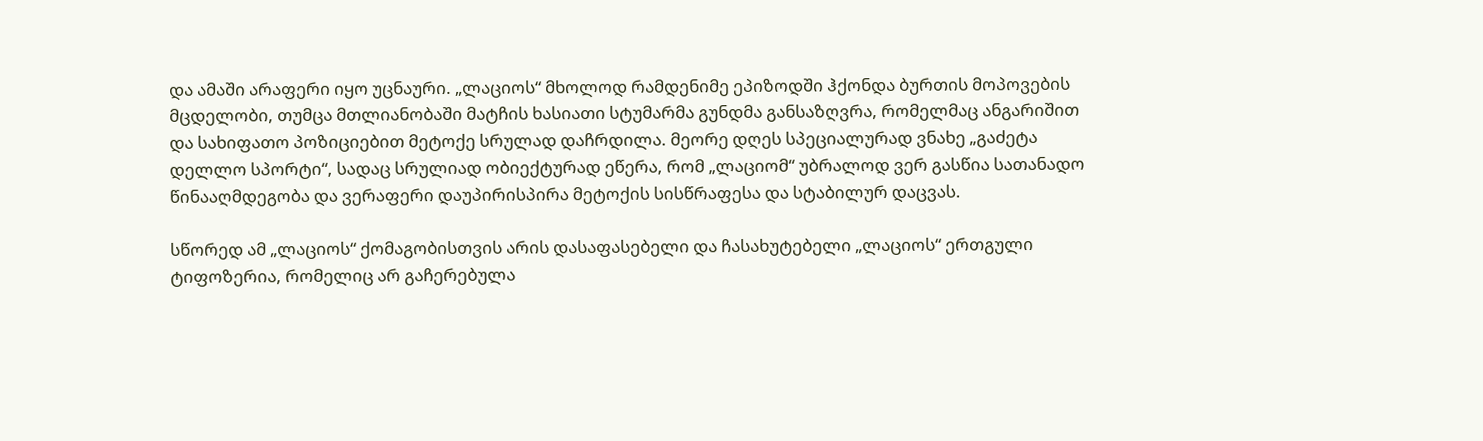და ამაში არაფერი იყო უცნაური. „ლაციოს“ მხოლოდ რამდენიმე ეპიზოდში ჰქონდა ბურთის მოპოვების მცდელობი, თუმცა მთლიანობაში მატჩის ხასიათი სტუმარმა გუნდმა განსაზღვრა, რომელმაც ანგარიშით და სახიფათო პოზიციებით მეტოქე სრულად დაჩრდილა. მეორე დღეს სპეციალურად ვნახე „გაძეტა დელლო სპორტი“, სადაც სრულიად ობიექტურად ეწერა, რომ „ლაციომ“ უბრალოდ ვერ გასწია სათანადო წინააღმდეგობა და ვერაფერი დაუპირისპირა მეტოქის სისწრაფესა და სტაბილურ დაცვას.

სწორედ ამ „ლაციოს“ ქომაგობისთვის არის დასაფასებელი და ჩასახუტებელი „ლაციოს“ ერთგული ტიფოზერია, რომელიც არ გაჩერებულა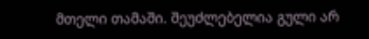მთელი თამაში. შეუძლებელია გული არ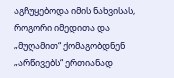აგჩუყებოდა იმის ნახვისას, როგორი იმედითა და „მუღამით“ ქომაგობდნენ „არწივებს“ ერთიანად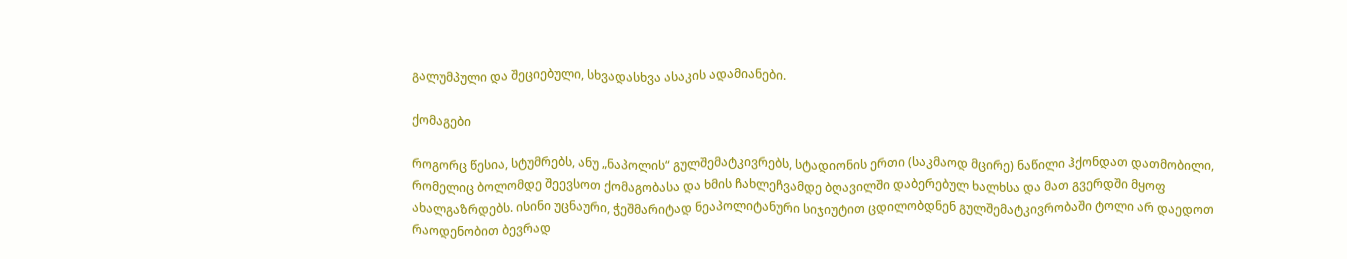გალუმპული და შეციებული, სხვადასხვა ასაკის ადამიანები.

ქომაგები

როგორც წესია, სტუმრებს, ანუ „ნაპოლის“ გულშემატკივრებს, სტადიონის ერთი (საკმაოდ მცირე) ნაწილი ჰქონდათ დათმობილი, რომელიც ბოლომდე შეევსოთ ქომაგობასა და ხმის ჩახლეჩვამდე ბღავილში დაბერებულ ხალხსა და მათ გვერდში მყოფ ახალგაზრდებს. ისინი უცნაური, ჭეშმარიტად ნეაპოლიტანური სიჯიუტით ცდილობდნენ გულშემატკივრობაში ტოლი არ დაედოთ რაოდენობით ბევრად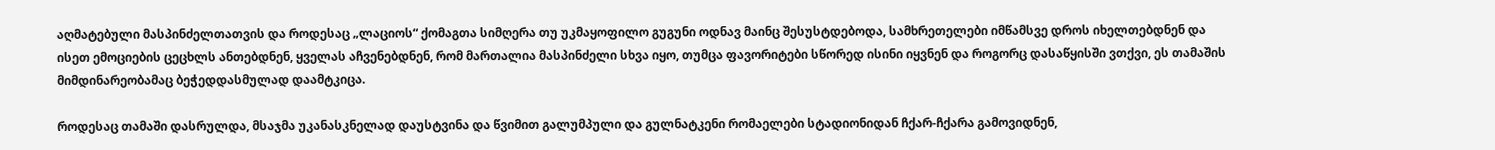აღმატებული მასპინძელთათვის და როდესაც „ლაციოს“ ქომაგთა სიმღერა თუ უკმაყოფილო გუგუნი ოდნავ მაინც შესუსტდებოდა, სამხრეთელები იმწამსვე დროს იხელთებდნენ და ისეთ ემოციების ცეცხლს ანთებდნენ, ყველას აჩვენებდნენ, რომ მართალია მასპინძელი სხვა იყო, თუმცა ფავორიტები სწორედ ისინი იყვნენ და როგორც დასაწყისში ვთქვი, ეს თამაშის მიმდინარეობამაც ბეჭედდასმულად დაამტკიცა.

როდესაც თამაში დასრულდა, მსაჯმა უკანასკნელად დაუსტვინა და წვიმით გალუმპული და გულნატკენი რომაელები სტადიონიდან ჩქარ-ჩქარა გამოვიდნენ,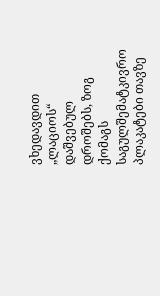ვხედავდით „ლაციოს“ დაშვებულ დროშებს, ზოგ ქომაგს საგულშემატკივრო პლაკატები თავზე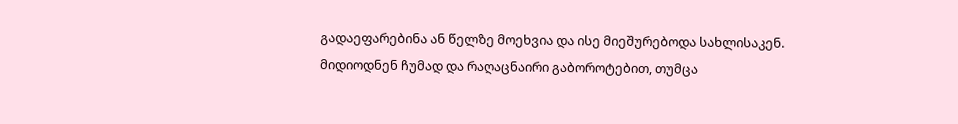გადაეფარებინა ან წელზე მოეხვია და ისე მიეშურებოდა სახლისაკენ. მიდიოდნენ ჩუმად და რაღაცნაირი გაბოროტებით, თუმცა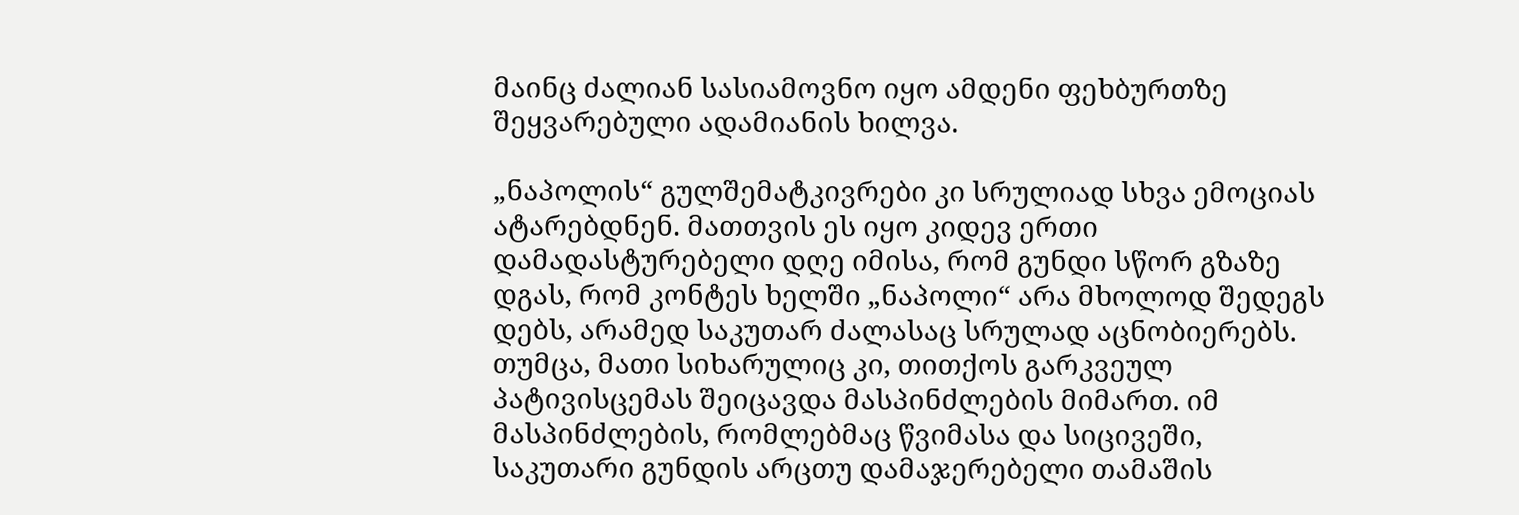მაინც ძალიან სასიამოვნო იყო ამდენი ფეხბურთზე შეყვარებული ადამიანის ხილვა.

„ნაპოლის“ გულშემატკივრები კი სრულიად სხვა ემოციას ატარებდნენ. მათთვის ეს იყო კიდევ ერთი დამადასტურებელი დღე იმისა, რომ გუნდი სწორ გზაზე დგას, რომ კონტეს ხელში „ნაპოლი“ არა მხოლოდ შედეგს დებს, არამედ საკუთარ ძალასაც სრულად აცნობიერებს. თუმცა, მათი სიხარულიც კი, თითქოს გარკვეულ პატივისცემას შეიცავდა მასპინძლების მიმართ. იმ მასპინძლების, რომლებმაც წვიმასა და სიცივეში, საკუთარი გუნდის არცთუ დამაჯერებელი თამაშის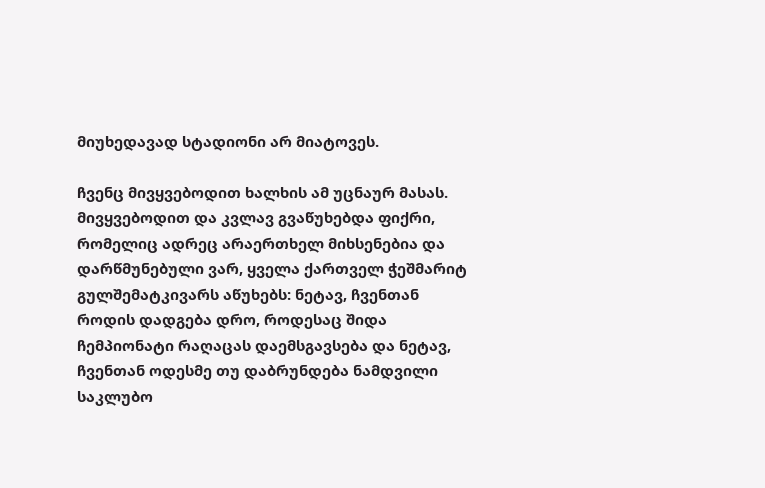მიუხედავად სტადიონი არ მიატოვეს.

ჩვენც მივყვებოდით ხალხის ამ უცნაურ მასას. მივყვებოდით და კვლავ გვაწუხებდა ფიქრი, რომელიც ადრეც არაერთხელ მიხსენებია და დარწმუნებული ვარ, ყველა ქართველ ჭეშმარიტ გულშემატკივარს აწუხებს: ნეტავ, ჩვენთან როდის დადგება დრო, როდესაც შიდა ჩემპიონატი რაღაცას დაემსგავსება და ნეტავ, ჩვენთან ოდესმე თუ დაბრუნდება ნამდვილი საკლუბო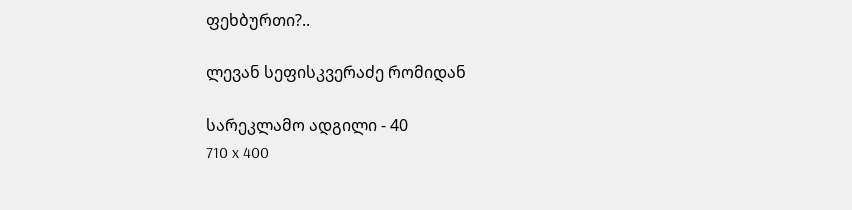ფეხბურთი?..

ლევან სეფისკვერაძე რომიდან

სარეკლამო ადგილი - 40
710 x 400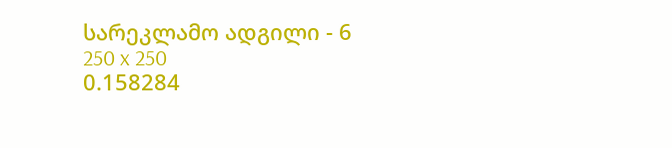სარეკლამო ადგილი - 6
250 x 250
0.158284